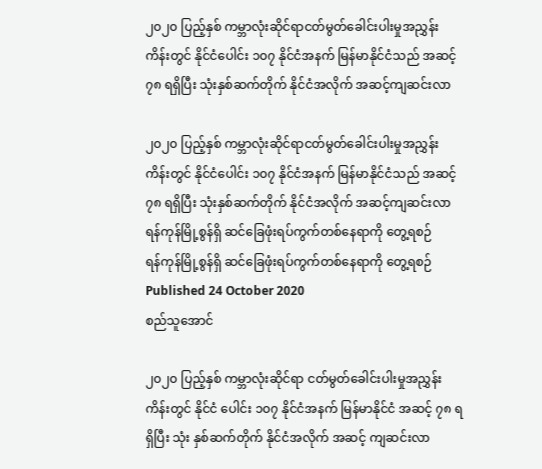၂၀၂၀ ပြည့်နှစ် ကမ္ဘာလုံးဆိုင်ရာငတ်မွတ်ခေါင်းပါးမှုအညွှန်းကိန်းတွင် နိုင်ငံပေါင်း ၁၀၇ နိုင်ငံအနက် မြန်မာနိုင်ငံသည် အဆင့် ၇၈ ရရှိပြီး သုံးနှစ်ဆက်တိုက် နိုင်ငံအလိုက် အဆင့်ကျဆင်းလာ

၂၀၂၀ ပြည့်နှစ် ကမ္ဘာလုံးဆိုင်ရာငတ်မွတ်ခေါင်းပါးမှုအညွှန်းကိန်းတွင် နိုင်ငံပေါင်း ၁၀၇ နိုင်ငံအနက် မြန်မာနိုင်ငံသည် အဆင့် ၇၈ ရရှိပြီး သုံးနှစ်ဆက်တိုက် နိုင်ငံအလိုက် အဆင့်ကျဆင်းလာ
ရန်ကုန်မြို့စွန်ရှိ ဆင်ခြေဖုံးရပ်ကွက်တစ်နေရာကို တွေ့ရစဉ်
ရန်ကုန်မြို့စွန်ရှိ ဆင်ခြေဖုံးရပ်ကွက်တစ်နေရာကို တွေ့ရစဉ်
Published 24 October 2020
စည်သူအောင်

၂၀၂၀ ပြည့်နှစ် ကမ္ဘာလုံးဆိုင်ရာ ငတ်မွတ်ခေါင်းပါးမှုအညွှန်းကိန်းတွင် နိုင်ငံ ပေါင်း ၁၀၇ နိုင်ငံအနက် မြန်မာနိုင်ငံ အဆင့် ၇၈ ရရှိပြီး သုံး နှစ်ဆက်တိုက် နိုင်ငံအလိုက် အဆင့် ကျဆင်းလာ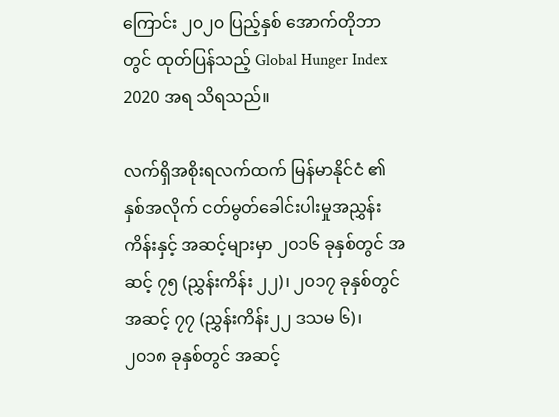ကြောင်း ၂၀၂၀ ပြည့်နှစ် အောက်တိုဘာတွင် ထုတ်ပြန်သည့် Global Hunger Index 2020 အရ သိရသည်။

လက်ရှိအစိုးရလက်ထက် မြန်မာနိုင်ငံ ၏ နှစ်အလိုက် ငတ်မွတ်ခေါင်းပါးမှုအညွှန်း ကိန်းနှင့် အဆင့်များမှာ ၂၀၁၆ ခုနှစ်တွင် အ ဆင့် ၇၅ (ညွှန်းကိန်း ၂၂)၊ ၂၀၁၇ ခုနှစ်တွင် အဆင့် ၇၇ (ညွှန်းကိန်း၂၂ ဒသမ ၆)၊ ၂၀၁၈ ခုနှစ်တွင် အဆင့်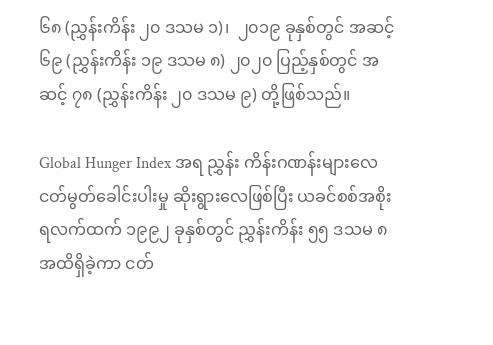၆၈ (ညွှန်းကိန်း ၂၀ ဒသမ ၁)၊  ၂၀၁၉ ခုနှစ်တွင် အဆင့် ၆၉ (ညွှန်းကိန်း ၁၉ ဒသမ ၈) ၂၀၂၀ ပြည့်နှစ်တွင် အဆင့် ၇၈ (ညွှန်းကိန်း ၂၀ ဒသမ ၉) တို့ဖြစ်သည်။

Global Hunger Index အရ ညွှန်း ကိန်းဂဏန်းများလေ ငတ်မွတ်ခေါင်းပါးမှု ဆိုးရွားလေဖြစ်ပြီး ယခင်စစ်အစိုးရလက်ထက် ၁၉၉၂ ခုနှစ်တွင် ညွှန်းကိန်း ၅၅ ဒသမ ၈ အထိရှိခဲ့ကာ ငတ်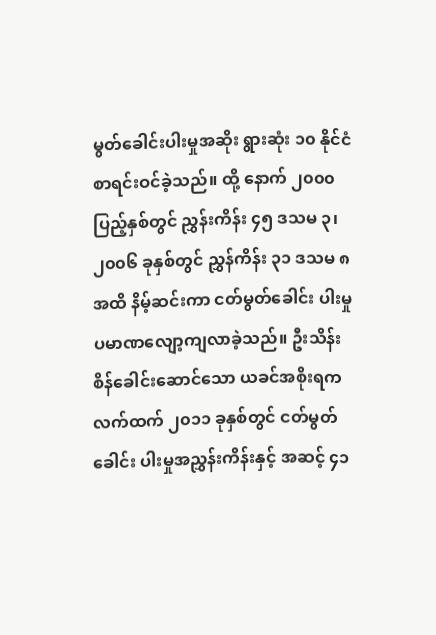မွတ်ခေါင်းပါးမှုအဆိုး ရွားဆုံး ၁၀ နိုင်ငံစာရင်းဝင်ခဲ့သည်။ ထို့ နောက် ၂၀၀၀ ပြည့်နှစ်တွင် ညွှန်းကိန်း ၄၅ ဒသမ ၃၊ ၂၀၀၆ ခုနှစ်တွင် ညွှန်ကိန်း ၃၁ ဒသမ ၈ အထိ နိမ့်ဆင်းကာ ငတ်မွတ်ခေါင်း ပါးမှုပမာဏလျော့ကျလာခဲ့သည်။ ဦးသိန်း စိန်ခေါင်းဆောင်သော ယခင်အစိုးရက လက်ထက် ၂၀၁၁ ခုနှစ်တွင် ငတ်မွတ်ခေါင်း ပါးမှုအညွှန်းကိန်းနှင့် အဆင့် ၄၁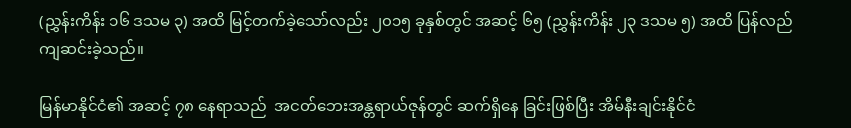(ညွှန်းကိန်း ၁၆ ဒသမ ၃) အထိ မြင့်တက်ခဲ့သော်လည်း ၂၀၁၅ ခုနှစ်တွင် အဆင့် ၆၅ (ညွှန်းကိန်း ၂၃ ဒသမ ၅) အထိ ပြန်လည်ကျဆင်းခဲ့သည်။

မြန်မာနိုင်ငံ၏ အဆင့် ၇၈ နေရာသည်  အငတ်ဘေးအန္တရာယ်ဇုန်တွင် ဆက်ရှိနေ ခြင်းဖြစ်ပြီး အိမ်နီးချင်းနိုင်ငံ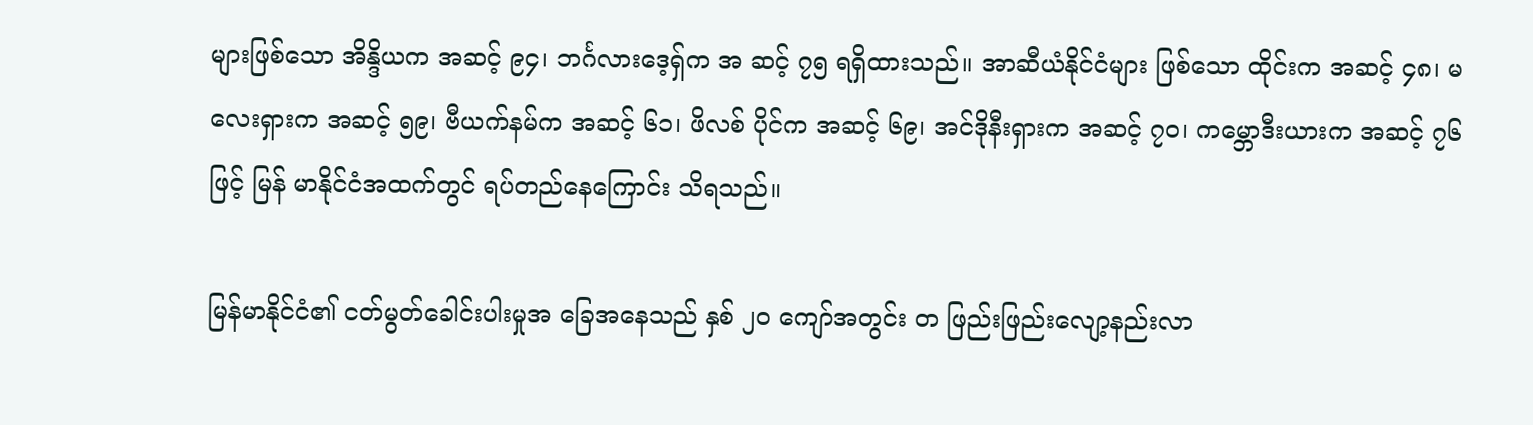များဖြစ်သော အိန္ဒိယက အဆင့် ၉၄၊ ဘင်္ဂလားဒေ့ရှ်က အ ဆင့် ၇၅ ရရှိထားသည်။ အာဆီယံနိုင်ငံများ ဖြစ်သော ထိုင်းက အဆင့် ၄၈၊ မလေးရှားက အဆင့် ၅၉၊ ဗီယက်နမ်က အဆင့် ၆၁၊ ဖိလစ် ပိုင်က အဆင့် ၆၉၊ အင်ဒိုနီးရှားက အဆင့် ၇၀၊ ကမ္ဘောဒီးယားက အဆင့် ၇၆ ဖြင့် မြန် မာနိုင်ငံအထက်တွင် ရပ်တည်နေကြောင်း သိရသည်။

မြန်မာနိုင်ငံ၏ ငတ်မွတ်ခေါင်းပါးမှုအ ခြေအနေသည် နှစ် ၂၀ ကျော်အတွင်း တ ဖြည်းဖြည်းလျော့နည်းလာ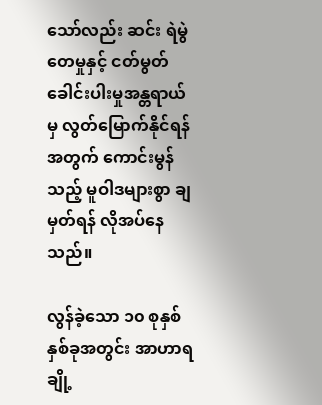သော်လည်း ဆင်း ရဲမွဲတေမှုနှင့် ငတ်မွတ်ခေါင်းပါးမှုအန္တရာယ် မှ လွတ်မြောက်နိုင်ရန်အတွက် ကောင်းမွန် သည့် မူဝါဒများစွာ ချမှတ်ရန် လိုအပ်နေ သည်။

လွန်ခဲ့သော ၁၀ စုနှစ်နှစ်ခုအတွင်း အာဟာရချို့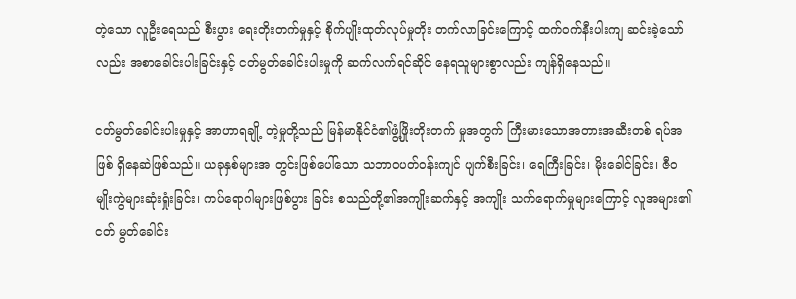တဲ့သော လူဦးရေသည် စီးပွား ရေးတိုးတက်မှုနှင့် စိုက်ပျိုးထုတ်လုပ်မှုတိုး တက်လာခြင်းကြောင့် ထက်ဝက်နီးပါးကျ ဆင်းခဲ့သော်လည်း အစာခေါင်းပါးခြင်းနှင့် ငတ်မွတ်ခေါင်းပါးမှုကို ဆက်လက်ရင်ဆိုင် နေရသူများစွာလည်း ကျန်ရှိနေသည်။

ငတ်မွတ်ခေါင်းပါးမှုနှင့် အာဟာရချို့ တဲ့မှုတို့သည် မြန်မာနိုင်ငံ၏ဖွံ့ဖြိုးတိုးတက် မှုအတွက် ကြီးမားသောအတားအဆီးတစ် ရပ်အဖြစ် ရှိနေဆဲဖြစ်သည်။ ယခုနှစ်များအ တွင်းဖြစ်ပေါ်သော သဘာဝပတ်ဝန်းကျင် ပျက်စီးခြင်း၊ ရေကြီးခြင်း၊ မိုးခေါင်ခြင်း၊ ဇီဝ မျိုးကွဲများဆုံးရှုံးခြင်း၊ ကပ်ရောဂါများဖြစ်ပွား ခြင်း စသည်တို့၏အကျိုးဆက်နှင့် အကျိုး သက်ရောက်မှုများကြောင့် လူအများ၏ ငတ် မွတ်ခေါင်း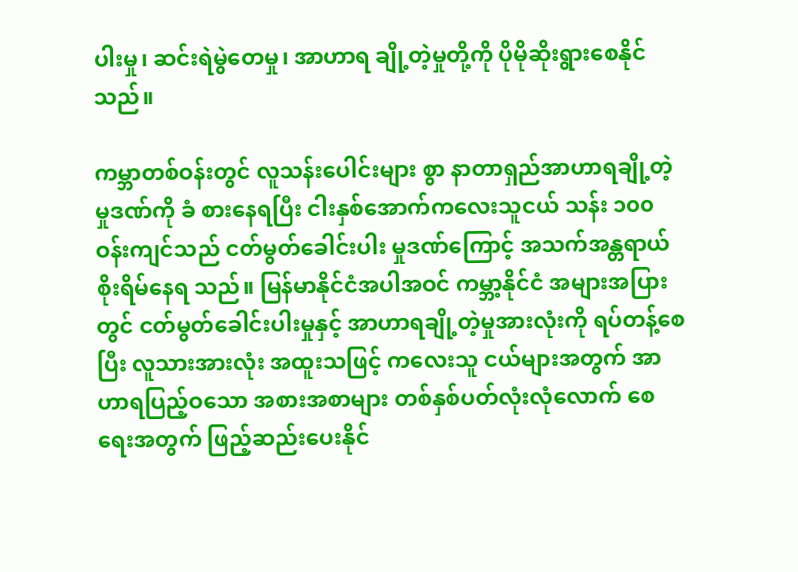ပါးမှု၊ ဆင်းရဲမွဲတေမှု၊ အာဟာရ ချို့တဲ့မှုတို့ကို ပိုမိုဆိုးရွားစေနိုင်သည်။

ကမ္ဘာတစ်ဝန်းတွင် လူသန်းပေါင်းများ စွာ နာတာရှည်အာဟာရချို့တဲ့မှုဒဏ်ကို ခံ စားနေရပြီး ငါးနှစ်အောက်ကလေးသူငယ် သန်း ၁၀၀ ဝန်းကျင်သည် ငတ်မွတ်ခေါင်းပါး မှုဒဏ်ကြောင့် အသက်အန္တရာယ်စိုးရိမ်နေရ သည်။ မြန်မာနိုင်ငံအပါအဝင် ကမ္ဘာ့နိုင်ငံ အများအပြားတွင် ငတ်မွတ်ခေါင်းပါးမှုနှင့် အာဟာရချို့တဲ့မှုအားလုံးကို ရပ်တန့်စေပြီး လူသားအားလုံး အထူးသဖြင့် ကလေးသူ ငယ်များအတွက် အာဟာရပြည့်ဝသော အစားအစာများ တစ်နှစ်ပတ်လုံးလုံလောက် စေရေးအတွက် ဖြည့်ဆည်းပေးနိုင်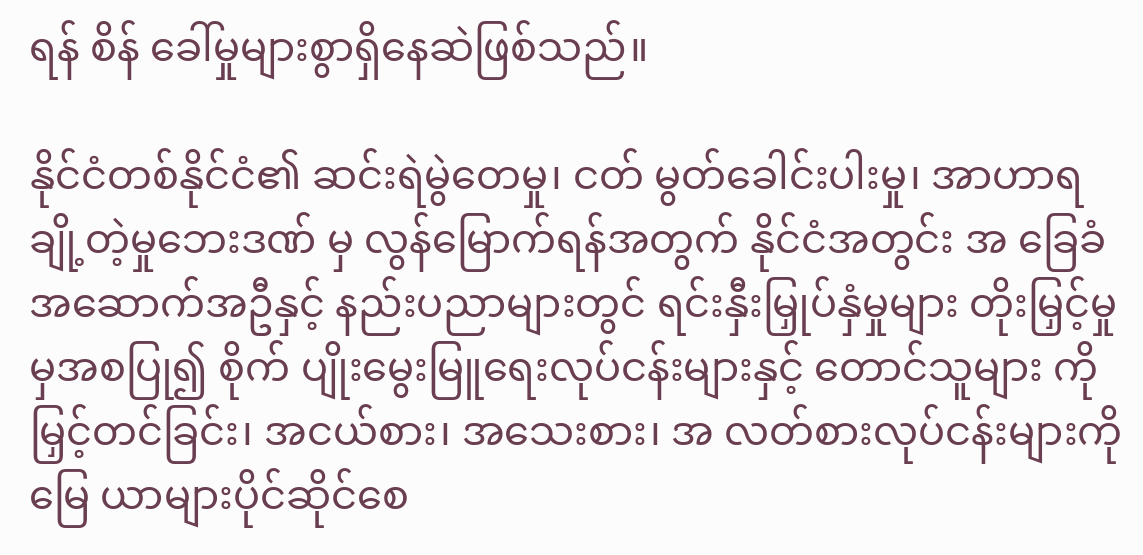ရန် စိန် ခေါ်မှုများစွာရှိနေဆဲဖြစ်သည်။

နိုင်ငံတစ်နိုင်ငံ၏ ဆင်းရဲမွဲတေမှု၊ ငတ် မွတ်ခေါင်းပါးမှု၊ အာဟာရချို့တဲ့မှုဘေးဒဏ် မှ လွန်မြောက်ရန်အတွက် နိုင်ငံအတွင်း အ ခြေခံအဆောက်အဦနှင့် နည်းပညာများတွင် ရင်းနှီးမြှုပ်နှံမှုများ တိုးမြှင့်မှုမှအစပြု၍ စိုက် ပျိုးမွေးမြူရေးလုပ်ငန်းများနှင့် တောင်သူများ ကို မြှင့်တင်ခြင်း၊ အငယ်စား၊ အသေးစား၊ အ လတ်စားလုပ်ငန်းများကို မြေ ယာများပိုင်ဆိုင်စေ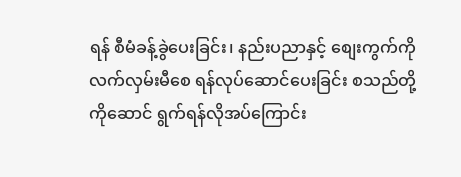ရန် စီမံခန့်ခွဲပေးခြင်း၊ နည်းပညာနှင့် စျေးကွက်ကို လက်လှမ်းမီစေ ရန်လုပ်ဆောင်ပေးခြင်း စသည်တို့ကိုဆောင် ရွက်ရန်လိုအပ်ကြောင်း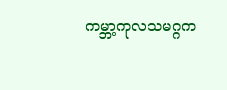ကမ္ဘာ့ကုလသမဂ္ဂက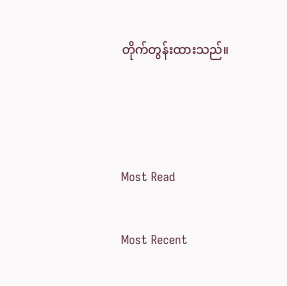တိုက်တွန်းထားသည်။



Most Read

Most Recent